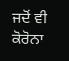ਜਦੋਂ ਵੀ ਕੋਰੋਨਾ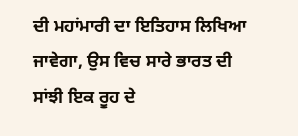ਦੀ ਮਹਾਂਮਾਰੀ ਦਾ ਇਤਿਹਾਸ ਲਿਖਿਆ ਜਾਵੇਗਾ, ਉਸ ਵਿਚ ਸਾਰੇ ਭਾਰਤ ਦੀ ਸਾਂਝੀ ਇਕ ਰੂਹ ਦੇ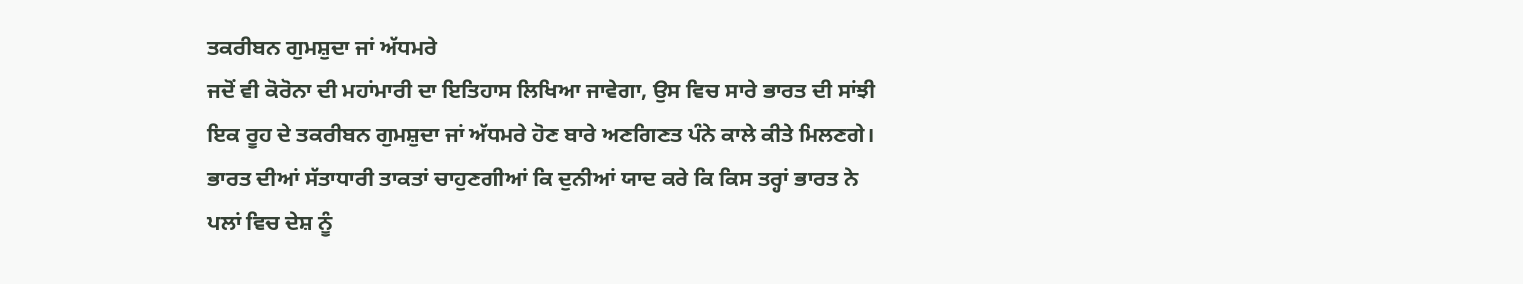ਤਕਰੀਬਨ ਗੁਮਸ਼ੁਦਾ ਜਾਂ ਅੱਧਮਰੇ
ਜਦੋਂ ਵੀ ਕੋਰੋਨਾ ਦੀ ਮਹਾਂਮਾਰੀ ਦਾ ਇਤਿਹਾਸ ਲਿਖਿਆ ਜਾਵੇਗਾ, ਉਸ ਵਿਚ ਸਾਰੇ ਭਾਰਤ ਦੀ ਸਾਂਝੀ ਇਕ ਰੂਹ ਦੇ ਤਕਰੀਬਨ ਗੁਮਸ਼ੁਦਾ ਜਾਂ ਅੱਧਮਰੇ ਹੋਣ ਬਾਰੇ ਅਣਗਿਣਤ ਪੰਨੇ ਕਾਲੇ ਕੀਤੇ ਮਿਲਣਗੇ। ਭਾਰਤ ਦੀਆਂ ਸੱਤਾਧਾਰੀ ਤਾਕਤਾਂ ਚਾਹੁਣਗੀਆਂ ਕਿ ਦੁਨੀਆਂ ਯਾਦ ਕਰੇ ਕਿ ਕਿਸ ਤਰ੍ਹਾਂ ਭਾਰਤ ਨੇ ਪਲਾਂ ਵਿਚ ਦੇਸ਼ ਨੂੰ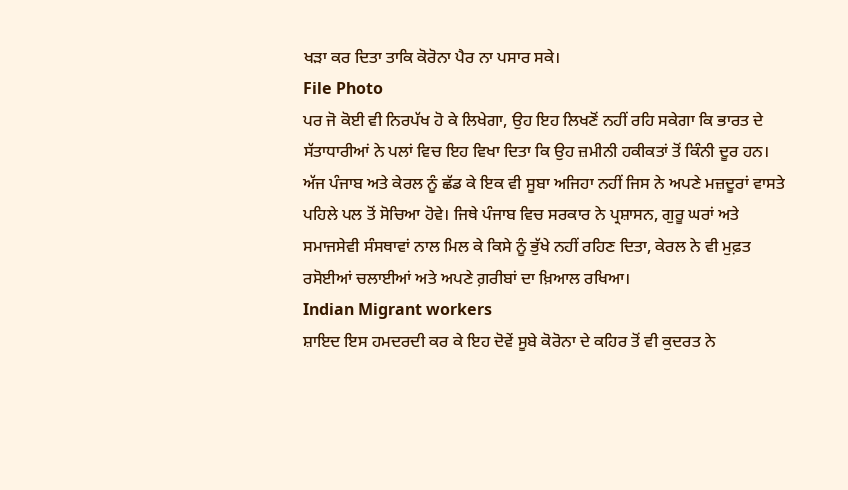ਖੜਾ ਕਰ ਦਿਤਾ ਤਾਕਿ ਕੋਰੋਨਾ ਪੈਰ ਨਾ ਪਸਾਰ ਸਕੇ।
File Photo
ਪਰ ਜੋ ਕੋਈ ਵੀ ਨਿਰਪੱਖ ਹੋ ਕੇ ਲਿਖੇਗਾ, ਉਹ ਇਹ ਲਿਖਣੋਂ ਨਹੀਂ ਰਹਿ ਸਕੇਗਾ ਕਿ ਭਾਰਤ ਦੇ ਸੱਤਾਧਾਰੀਆਂ ਨੇ ਪਲਾਂ ਵਿਚ ਇਹ ਵਿਖਾ ਦਿਤਾ ਕਿ ਉਹ ਜ਼ਮੀਨੀ ਹਕੀਕਤਾਂ ਤੋਂ ਕਿੰਨੀ ਦੂਰ ਹਨ। ਅੱਜ ਪੰਜਾਬ ਅਤੇ ਕੇਰਲ ਨੂੰ ਛੱਡ ਕੇ ਇਕ ਵੀ ਸੂਬਾ ਅਜਿਹਾ ਨਹੀਂ ਜਿਸ ਨੇ ਅਪਣੇ ਮਜ਼ਦੂਰਾਂ ਵਾਸਤੇ ਪਹਿਲੇ ਪਲ ਤੋਂ ਸੋਚਿਆ ਹੋਵੇ। ਜਿਥੇ ਪੰਜਾਬ ਵਿਚ ਸਰਕਾਰ ਨੇ ਪ੍ਰਸ਼ਾਸਨ, ਗੁਰੂ ਘਰਾਂ ਅਤੇ ਸਮਾਜਸੇਵੀ ਸੰਸਥਾਵਾਂ ਨਾਲ ਮਿਲ ਕੇ ਕਿਸੇ ਨੂੰ ਭੁੱਖੇ ਨਹੀਂ ਰਹਿਣ ਦਿਤਾ, ਕੇਰਲ ਨੇ ਵੀ ਮੁਫ਼ਤ ਰਸੋਈਆਂ ਚਲਾਈਆਂ ਅਤੇ ਅਪਣੇ ਗ਼ਰੀਬਾਂ ਦਾ ਖ਼ਿਆਲ ਰਖਿਆ।
Indian Migrant workers
ਸ਼ਾਇਦ ਇਸ ਹਮਦਰਦੀ ਕਰ ਕੇ ਇਹ ਦੋਵੇਂ ਸੂਬੇ ਕੋਰੋਨਾ ਦੇ ਕਹਿਰ ਤੋਂ ਵੀ ਕੁਦਰਤ ਨੇ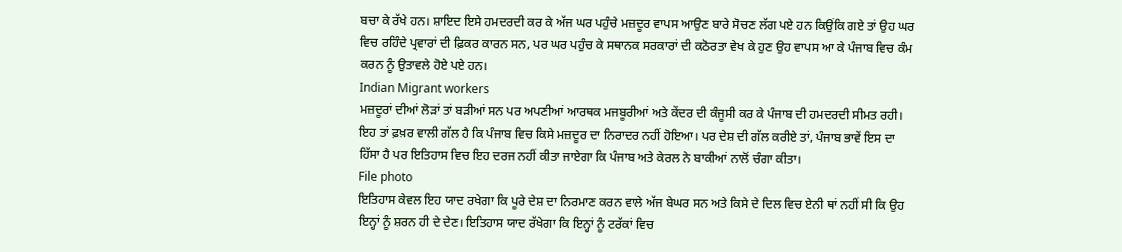ਬਚਾ ਕੇ ਰੱਖੇ ਹਨ। ਸ਼ਾਇਦ ਇਸੇ ਹਮਦਰਦੀ ਕਰ ਕੇ ਅੱਜ ਘਰ ਪਹੁੰਚੇ ਮਜ਼ਦੂਰ ਵਾਪਸ ਆਉਣ ਬਾਰੇ ਸੋਚਣ ਲੱਗ ਪਏ ਹਨ ਕਿਉਂਕਿ ਗਏ ਤਾਂ ਉਹ ਘਰ ਵਿਚ ਰਹਿੰਦੇ ਪ੍ਰਵਾਰਾਂ ਦੀ ਫ਼ਿਕਰ ਕਾਰਨ ਸਨ, ਪਰ ਘਰ ਪਹੁੰਚ ਕੇ ਸਥਾਨਕ ਸਰਕਾਰਾਂ ਦੀ ਕਠੋਰਤਾ ਵੇਖ ਕੇ ਹੁਣ ਉਹ ਵਾਪਸ ਆ ਕੇ ਪੰਜਾਬ ਵਿਚ ਕੰਮ ਕਰਨ ਨੂੰ ਉਤਾਵਲੇ ਹੋਏ ਪਏ ਹਨ।
Indian Migrant workers
ਮਜ਼ਦੂਰਾਂ ਦੀਆਂ ਲੋੜਾਂ ਤਾਂ ਬੜੀਆਂ ਸਨ ਪਰ ਅਪਣੀਆਂ ਆਰਥਕ ਮਜਬੂਰੀਆਂ ਅਤੇ ਕੇਂਦਰ ਦੀ ਕੰਜੂਸੀ ਕਰ ਕੇ ਪੰਜਾਬ ਦੀ ਹਮਦਰਦੀ ਸੀਮਤ ਰਹੀ। ਇਹ ਤਾਂ ਫ਼ਖ਼ਰ ਵਾਲੀ ਗੱਲ ਹੈ ਕਿ ਪੰਜਾਬ ਵਿਚ ਕਿਸੇ ਮਜ਼ਦੂਰ ਦਾ ਨਿਰਾਦਰ ਨਹੀਂ ਹੋਇਆ। ਪਰ ਦੇਸ਼ ਦੀ ਗੱਲ ਕਰੀਏ ਤਾਂ, ਪੰਜਾਬ ਭਾਵੇਂ ਇਸ ਦਾ ਹਿੱਸਾ ਹੈ ਪਰ ਇਤਿਹਾਸ ਵਿਚ ਇਹ ਦਰਜ ਨਹੀਂ ਕੀਤਾ ਜਾਏਗਾ ਕਿ ਪੰਜਾਬ ਅਤੇ ਕੇਰਲ ਨੇ ਬਾਕੀਆਂ ਨਾਲੋਂ ਚੰਗਾ ਕੀਤਾ।
File photo
ਇਤਿਹਾਸ ਕੇਵਲ ਇਹ ਯਾਦ ਰਖੇਗਾ ਕਿ ਪੂਰੇ ਦੇਸ਼ ਦਾ ਨਿਰਮਾਣ ਕਰਨ ਵਾਲੇ ਅੱਜ ਬੇਘਰ ਸਨ ਅਤੇ ਕਿਸੇ ਦੇ ਦਿਲ ਵਿਚ ਏਨੀ ਥਾਂ ਨਹੀਂ ਸੀ ਕਿ ਉਹ ਇਨ੍ਹਾਂ ਨੂੰ ਸ਼ਰਨ ਹੀ ਦੇ ਦੇਣ। ਇਤਿਹਾਸ ਯਾਦ ਰੱਖੇਗਾ ਕਿ ਇਨ੍ਹਾਂ ਨੂੰ ਟਰੱਕਾਂ ਵਿਚ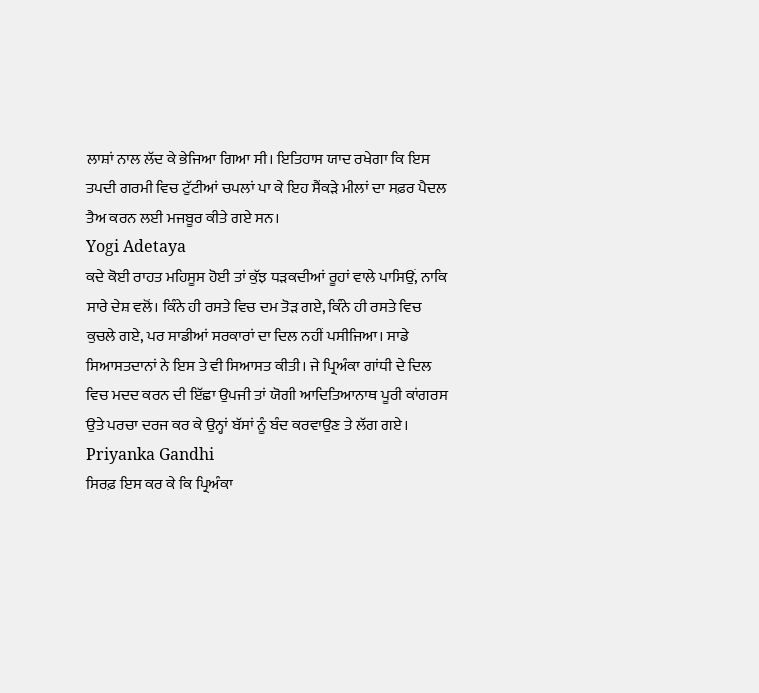ਲਾਸ਼ਾਂ ਨਾਲ ਲੱਦ ਕੇ ਭੇਜਿਆ ਗਿਆ ਸੀ। ਇਤਿਹਾਸ ਯਾਦ ਰਖੇਗਾ ਕਿ ਇਸ ਤਪਦੀ ਗਰਮੀ ਵਿਚ ਟੁੱਟੀਆਂ ਚਪਲਾਂ ਪਾ ਕੇ ਇਹ ਸੈਂਕੜੇ ਮੀਲਾਂ ਦਾ ਸਫ਼ਰ ਪੈਦਲ ਤੈਅ ਕਰਨ ਲਈ ਮਜਬੂਰ ਕੀਤੇ ਗਏ ਸਨ।
Yogi Adetaya
ਕਦੇ ਕੋਈ ਰਾਹਤ ਮਹਿਸੂਸ ਹੋਈ ਤਾਂ ਕੁੱਝ ਧੜਕਦੀਆਂ ਰੂਹਾਂ ਵਾਲੇ ਪਾਸਿਉਂ, ਨਾਕਿ ਸਾਰੇ ਦੇਸ਼ ਵਲੋਂ। ਕਿੰਨੇ ਹੀ ਰਸਤੇ ਵਿਚ ਦਮ ਤੋੜ ਗਏ, ਕਿੰਨੇ ਹੀ ਰਸਤੇ ਵਿਚ ਕੁਚਲੇ ਗਏ, ਪਰ ਸਾਡੀਆਂ ਸਰਕਾਰਾਂ ਦਾ ਦਿਲ ਨਹੀਂ ਪਸੀਜਿਆ। ਸਾਡੇ ਸਿਆਸਤਦਾਨਾਂ ਨੇ ਇਸ ਤੇ ਵੀ ਸਿਆਸਤ ਕੀਤੀ। ਜੇ ਪ੍ਰਿਅੰਕਾ ਗਾਂਧੀ ਦੇ ਦਿਲ ਵਿਚ ਮਦਦ ਕਰਨ ਦੀ ਇੱਛਾ ਉਪਜੀ ਤਾਂ ਯੋਗੀ ਆਦਿਤਿਆਨਾਥ ਪੂਰੀ ਕਾਂਗਰਸ ਉਤੇ ਪਰਚਾ ਦਰਜ ਕਰ ਕੇ ਉਨ੍ਹਾਂ ਬੱਸਾਂ ਨੂੰ ਬੰਦ ਕਰਵਾਉਣ ਤੇ ਲੱਗ ਗਏ।
Priyanka Gandhi
ਸਿਰਫ਼ ਇਸ ਕਰ ਕੇ ਕਿ ਪ੍ਰਿਅੰਕਾ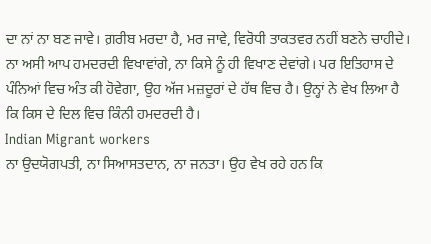ਦਾ ਨਾਂ ਨਾ ਬਣ ਜਾਵੇ। ਗ਼ਰੀਬ ਮਰਦਾ ਹੈ, ਮਰ ਜਾਵੇ, ਵਿਰੋਧੀ ਤਾਕਤਵਰ ਨਹੀਂ ਬਣਨੇ ਚਾਹੀਦੇ। ਨਾ ਅਸੀ ਆਪ ਹਮਦਰਦੀ ਵਿਖਾਵਾਂਗੇ, ਨਾ ਕਿਸੇ ਨੂੰ ਹੀ ਵਿਖਾਣ ਦੇਵਾਂਗੇ। ਪਰ ਇਤਿਹਾਸ ਦੇ ਪੰਨਿਆਂ ਵਿਚ ਅੰਤ ਕੀ ਹੋਵੇਗਾ, ਉਹ ਅੱਜ ਮਜ਼ਦੂਰਾਂ ਦੇ ਹੱਥ ਵਿਚ ਹੈ। ਉਨ੍ਹਾਂ ਨੇ ਵੇਖ ਲਿਆ ਹੈ ਕਿ ਕਿਸ ਦੇ ਦਿਲ ਵਿਚ ਕਿੰਨੀ ਹਮਦਰਦੀ ਹੈ।
Indian Migrant workers
ਨਾ ਉਦਯੋਗਪਤੀ, ਨਾ ਸਿਆਸਤਦਾਨ, ਨਾ ਜਨਤਾ। ਉਹ ਵੇਖ ਰਹੇ ਹਨ ਕਿ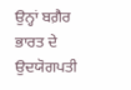ਉਨ੍ਹਾਂ ਬਗ਼ੈਰ ਭਾਰਤ ਦੇ ਉਦਯੋਗਪਤੀ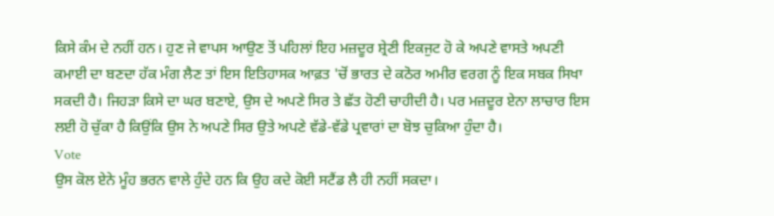ਕਿਸੇ ਕੰਮ ਦੇ ਨਹੀਂ ਹਨ। ਹੁਣ ਜੇ ਵਾਪਸ ਆਉਣ ਤੋਂ ਪਹਿਲਾਂ ਇਹ ਮਜ਼ਦੂਰ ਸ਼੍ਰੇਣੀ ਇਕਜੁਟ ਹੋ ਕੇ ਅਪਣੇ ਵਾਸਤੇ ਅਪਣੀ ਕਮਾਈ ਦਾ ਬਣਦਾ ਹੱਕ ਮੰਗ ਲੈਣ ਤਾਂ ਇਸ ਇਤਿਹਾਸਕ ਆਫ਼ਤ 'ਚੋਂ ਭਾਰਤ ਦੇ ਕਠੋਰ ਅਮੀਰ ਵਰਗ ਨੂੰ ਇਕ ਸਬਕ ਸਿਖਾ ਸਕਦੀ ਹੈ। ਜਿਹੜਾ ਕਿਸੇ ਦਾ ਘਰ ਬਣਾਏ, ਉਸ ਦੇ ਅਪਣੇ ਸਿਰ ਤੇ ਛੱਤ ਹੋਣੀ ਚਾਹੀਦੀ ਹੈ। ਪਰ ਮਜ਼ਦੂਰ ਏਨਾ ਲਾਚਾਰ ਇਸ ਲਈ ਹੋ ਚੁੱਕਾ ਹੈ ਕਿਉਂਕਿ ਉਸ ਨੇ ਅਪਣੇ ਸਿਰ ਉਤੇ ਅਪਣੇ ਵੱਡੇ-ਵੱਡੇ ਪ੍ਰਵਾਰਾਂ ਦਾ ਬੋਝ ਚੁਕਿਆ ਹੁੰਦਾ ਹੈ।
Vote
ਉਸ ਕੋਲ ਏਨੇ ਮੂੰਹ ਭਰਨ ਵਾਲੇ ਹੁੰਦੇ ਹਨ ਕਿ ਉਹ ਕਦੇ ਕੋਈ ਸਟੈਂਡ ਲੈ ਹੀ ਨਹੀਂ ਸਕਦਾ।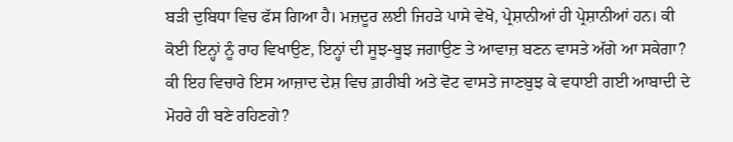ਬੜੀ ਦੁਬਿਧਾ ਵਿਚ ਫੱਸ ਗਿਆ ਹੈ। ਮਜ਼ਦੂਰ ਲਈ ਜਿਹੜੇ ਪਾਸੇ ਵੇਖੋ, ਪ੍ਰੇਸ਼ਾਨੀਆਂ ਹੀ ਪ੍ਰੇਸ਼ਾਨੀਆਂ ਹਨ। ਕੀ ਕੋਈ ਇਨ੍ਹਾਂ ਨੂੰ ਰਾਹ ਵਿਖਾਉਣ, ਇਨ੍ਹਾਂ ਦੀ ਸੂਝ-ਬੂਝ ਜਗਾਉਣ ਤੇ ਆਵਾਜ਼ ਬਣਨ ਵਾਸਤੇ ਅੱਗੇ ਆ ਸਕੇਗਾ? ਕੀ ਇਹ ਵਿਚਾਰੇ ਇਸ ਆਜ਼ਾਦ ਦੇਸ਼ ਵਿਚ ਗ਼ਰੀਬੀ ਅਤੇ ਵੋਟ ਵਾਸਤੇ ਜਾਣਬੁਝ ਕੇ ਵਧਾਈ ਗਈ ਆਬਾਦੀ ਦੇ ਮੋਹਰੇ ਹੀ ਬਣੇ ਰਹਿਣਗੇ?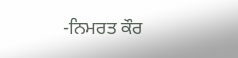-ਨਿਮਰਤ ਕੌਰ